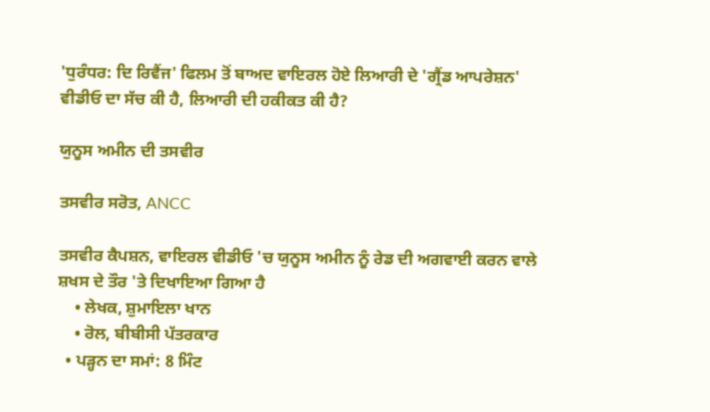'ਧੁਰੰਧਰ: ਦਿ ਰਿਵੈਂਜ' ਫਿਲਮ ਤੋਂ ਬਾਅਦ ਵਾਇਰਲ ਹੋਏ ਲਿਆਰੀ ਦੇ 'ਗ੍ਰੈਂਡ ਆਪਰੇਸ਼ਨ' ਵੀਡੀਓ ਦਾ ਸੱਚ ਕੀ ਹੈ, ਲਿਆਰੀ ਦੀ ਹਕੀਕਤ ਕੀ ਹੈ?

ਯੁਨੂਸ ਅਮੀਨ ਦੀ ਤਸਵੀਰ

ਤਸਵੀਰ ਸਰੋਤ, ANCC

ਤਸਵੀਰ ਕੈਪਸ਼ਨ, ਵਾਇਰਲ ਵੀਡੀਓ 'ਚ ਯੁਨੂਸ ਅਮੀਨ ਨੂੰ ਰੇਡ ਦੀ ਅਗਵਾਈ ਕਰਨ ਵਾਲੇ ਸ਼ਖਸ ਦੇ ਤੌਰ 'ਤੇ ਦਿਖਾਇਆ ਗਿਆ ਹੈ
    • ਲੇਖਕ, ਸ਼ੁਮਾਇਲਾ ਖਾਨ
    • ਰੋਲ, ਬੀਬੀਸੀ ਪੱਤਰਕਾਰ
  • ਪੜ੍ਹਨ ਦਾ ਸਮਾਂ: 8 ਮਿੰਟ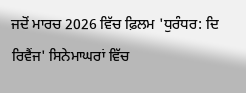ਜਦੋਂ ਮਾਰਚ 2026 ਵਿੱਚ ਫ਼ਿਲਮ 'ਧੁਰੰਧਰ: ਦਿ ਰਿਵੈਂਜ' ਸਿਨੇਮਾਘਰਾਂ ਵਿੱਚ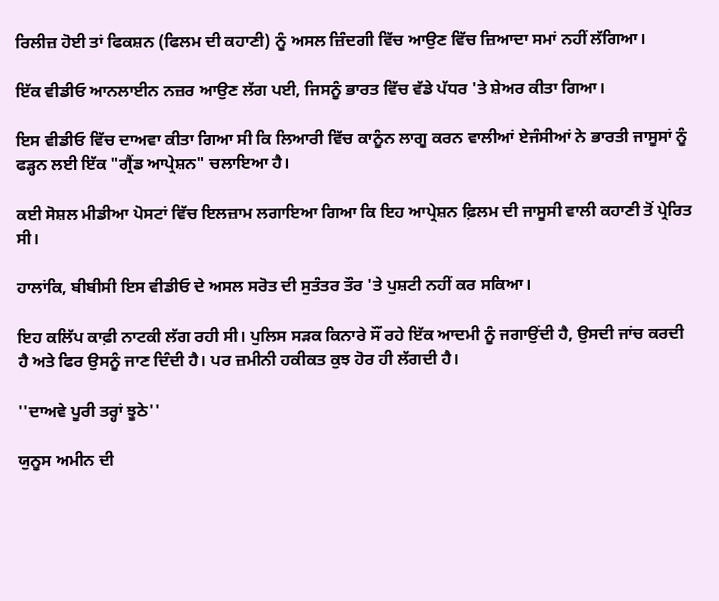ਰਿਲੀਜ਼ ਹੋਈ ਤਾਂ ਫਿਕਸ਼ਨ (ਫਿਲਮ ਦੀ ਕਹਾਣੀ) ਨੂੰ ਅਸਲ ਜ਼ਿੰਦਗੀ ਵਿੱਚ ਆਉਣ ਵਿੱਚ ਜ਼ਿਆਦਾ ਸਮਾਂ ਨਹੀਂ ਲੱਗਿਆ।

ਇੱਕ ਵੀਡੀਓ ਆਨਲਾਈਨ ਨਜ਼ਰ ਆਉਣ ਲੱਗ ਪਈ, ਜਿਸਨੂੰ ਭਾਰਤ ਵਿੱਚ ਵੱਡੇ ਪੱਧਰ 'ਤੇ ਸ਼ੇਅਰ ਕੀਤਾ ਗਿਆ।

ਇਸ ਵੀਡੀਓ ਵਿੱਚ ਦਾਅਵਾ ਕੀਤਾ ਗਿਆ ਸੀ ਕਿ ਲਿਆਰੀ ਵਿੱਚ ਕਾਨੂੰਨ ਲਾਗੂ ਕਰਨ ਵਾਲੀਆਂ ਏਜੰਸੀਆਂ ਨੇ ਭਾਰਤੀ ਜਾਸੂਸਾਂ ਨੂੰ ਫੜ੍ਹਨ ਲਈ ਇੱਕ "ਗ੍ਰੈਂਡ ਆਪ੍ਰੇਸ਼ਨ" ਚਲਾਇਆ ਹੈ।

ਕਈ ਸੋਸ਼ਲ ਮੀਡੀਆ ਪੋਸਟਾਂ ਵਿੱਚ ਇਲਜ਼ਾਮ ਲਗਾਇਆ ਗਿਆ ਕਿ ਇਹ ਆਪ੍ਰੇਸ਼ਨ ਫ਼ਿਲਮ ਦੀ ਜਾਸੂਸੀ ਵਾਲੀ ਕਹਾਣੀ ਤੋਂ ਪ੍ਰੇਰਿਤ ਸੀ।

ਹਾਲਾਂਕਿ, ਬੀਬੀਸੀ ਇਸ ਵੀਡੀਓ ਦੇ ਅਸਲ ਸਰੋਤ ਦੀ ਸੁਤੰਤਰ ਤੌਰ 'ਤੇ ਪੁਸ਼ਟੀ ਨਹੀਂ ਕਰ ਸਕਿਆ।

ਇਹ ਕਲਿੱਪ ਕਾਫ਼ੀ ਨਾਟਕੀ ਲੱਗ ਰਹੀ ਸੀ। ਪੁਲਿਸ ਸੜਕ ਕਿਨਾਰੇ ਸੌਂ ਰਹੇ ਇੱਕ ਆਦਮੀ ਨੂੰ ਜਗਾਉਂਦੀ ਹੈ, ਉਸਦੀ ਜਾਂਚ ਕਰਦੀ ਹੈ ਅਤੇ ਫਿਰ ਉਸਨੂੰ ਜਾਣ ਦਿੰਦੀ ਹੈ। ਪਰ ਜ਼ਮੀਨੀ ਹਕੀਕਤ ਕੁਝ ਹੋਰ ਹੀ ਲੱਗਦੀ ਹੈ।

''ਦਾਅਵੇ ਪੂਰੀ ਤਰ੍ਹਾਂ ਝੂਠੇ''

ਯੁਨੂਸ ਅਮੀਨ ਦੀ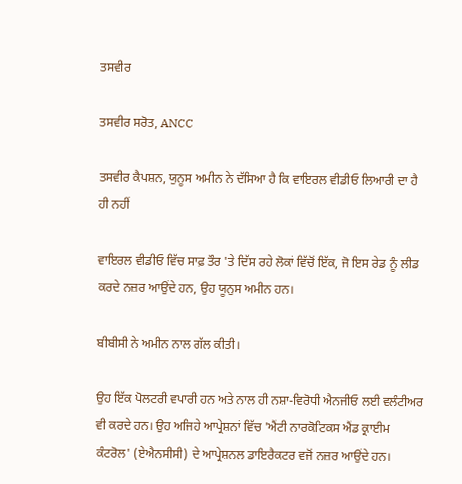ਤਸਵੀਰ

ਤਸਵੀਰ ਸਰੋਤ, ANCC

ਤਸਵੀਰ ਕੈਪਸ਼ਨ, ਯੁਨੂਸ ਅਮੀਨ ਨੇ ਦੱਸਿਆ ਹੈ ਕਿ ਵਾਇਰਲ ਵੀਡੀਓ ਲਿਆਰੀ ਦਾ ਹੈ ਹੀ ਨਹੀਂ

ਵਾਇਰਲ ਵੀਡੀਓ ਵਿੱਚ ਸਾਫ਼ ਤੌਰ 'ਤੇ ਦਿੱਸ ਰਹੇ ਲੋਕਾਂ ਵਿੱਚੋਂ ਇੱਕ, ਜੋ ਇਸ ਰੇਡ ਨੂੰ ਲੀਡ ਕਰਦੇ ਨਜ਼ਰ ਆਉਂਦੇ ਹਨ, ਉਹ ਯੂਨੁਸ ਅਮੀਨ ਹਨ।

ਬੀਬੀਸੀ ਨੇ ਅਮੀਨ ਨਾਲ ਗੱਲ ਕੀਤੀ।

ਉਹ ਇੱਕ ਪੋਲਟਰੀ ਵਪਾਰੀ ਹਨ ਅਤੇ ਨਾਲ ਹੀ ਨਸ਼ਾ-ਵਿਰੋਧੀ ਐਨਜੀਓ ਲਈ ਵਲੰਟੀਅਰ ਵੀ ਕਰਦੇ ਹਨ। ਉਹ ਅਜਿਹੇ ਆਪ੍ਰੇਸ਼ਨਾਂ ਵਿੱਚ 'ਐਂਟੀ ਨਾਰਕੋਟਿਕਸ ਐਂਡ ਕ੍ਰਾਈਮ ਕੰਟਰੋਲ' (ਏਐਨਸੀਸੀ) ਦੇ ਆਪ੍ਰੇਸ਼ਨਲ ਡਾਇਰੈਕਟਰ ਵਜੋਂ ਨਜ਼ਰ ਆਉਂਦੇ ਹਨ।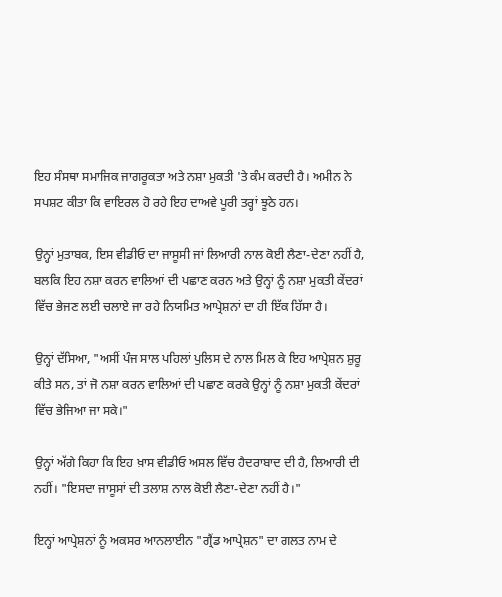ਇਹ ਸੰਸਥਾ ਸਮਾਜਿਕ ਜਾਗਰੂਕਤਾ ਅਤੇ ਨਸ਼ਾ ਮੁਕਤੀ 'ਤੇ ਕੰਮ ਕਰਦੀ ਹੈ। ਅਮੀਨ ਨੇ ਸਪਸ਼ਟ ਕੀਤਾ ਕਿ ਵਾਇਰਲ ਹੋ ਰਹੇ ਇਹ ਦਾਅਵੇ ਪੂਰੀ ਤਰ੍ਹਾਂ ਝੂਠੇ ਹਨ।

ਉਨ੍ਹਾਂ ਮੁਤਾਬਕ, ਇਸ ਵੀਡੀਓ ਦਾ ਜਾਸੂਸੀ ਜਾਂ ਲਿਆਰੀ ਨਾਲ ਕੋਈ ਲੈਣਾ-ਦੇਣਾ ਨਹੀਂ ਹੈ, ਬਲਕਿ ਇਹ ਨਸ਼ਾ ਕਰਨ ਵਾਲਿਆਂ ਦੀ ਪਛਾਣ ਕਰਨ ਅਤੇ ਉਨ੍ਹਾਂ ਨੂੰ ਨਸ਼ਾ ਮੁਕਤੀ ਕੇਂਦਰਾਂ ਵਿੱਚ ਭੇਜਣ ਲਈ ਚਲਾਏ ਜਾ ਰਹੇ ਨਿਯਮਿਤ ਆਪ੍ਰੇਸ਼ਨਾਂ ਦਾ ਹੀ ਇੱਕ ਹਿੱਸਾ ਹੈ।

ਉਨ੍ਹਾਂ ਦੱਸਿਆ, "ਅਸੀਂ ਪੰਜ ਸਾਲ ਪਹਿਲਾਂ ਪੁਲਿਸ ਦੇ ਨਾਲ ਮਿਲ ਕੇ ਇਹ ਆਪ੍ਰੇਸ਼ਨ ਸ਼ੁਰੂ ਕੀਤੇ ਸਨ, ਤਾਂ ਜੋ ਨਸ਼ਾ ਕਰਨ ਵਾਲਿਆਂ ਦੀ ਪਛਾਣ ਕਰਕੇ ਉਨ੍ਹਾਂ ਨੂੰ ਨਸ਼ਾ ਮੁਕਤੀ ਕੇਂਦਰਾਂ ਵਿੱਚ ਭੇਜਿਆ ਜਾ ਸਕੇ।"

ਉਨ੍ਹਾਂ ਅੱਗੇ ਕਿਹਾ ਕਿ ਇਹ ਖ਼ਾਸ ਵੀਡੀਓ ਅਸਲ ਵਿੱਚ ਹੈਦਰਾਬਾਦ ਦੀ ਹੈ, ਲਿਆਰੀ ਦੀ ਨਹੀਂ। "ਇਸਦਾ ਜਾਸੂਸਾਂ ਦੀ ਤਲਾਸ਼ ਨਾਲ ਕੋਈ ਲੈਣਾ-ਦੇਣਾ ਨਹੀਂ ਹੈ।"

ਇਨ੍ਹਾਂ ਆਪ੍ਰੇਸ਼ਨਾਂ ਨੂੰ ਅਕਸਰ ਆਨਲਾਈਨ "ਗ੍ਰੈਂਡ ਆਪ੍ਰੇਸ਼ਨ" ਦਾ ਗਲਤ ਨਾਮ ਦੇ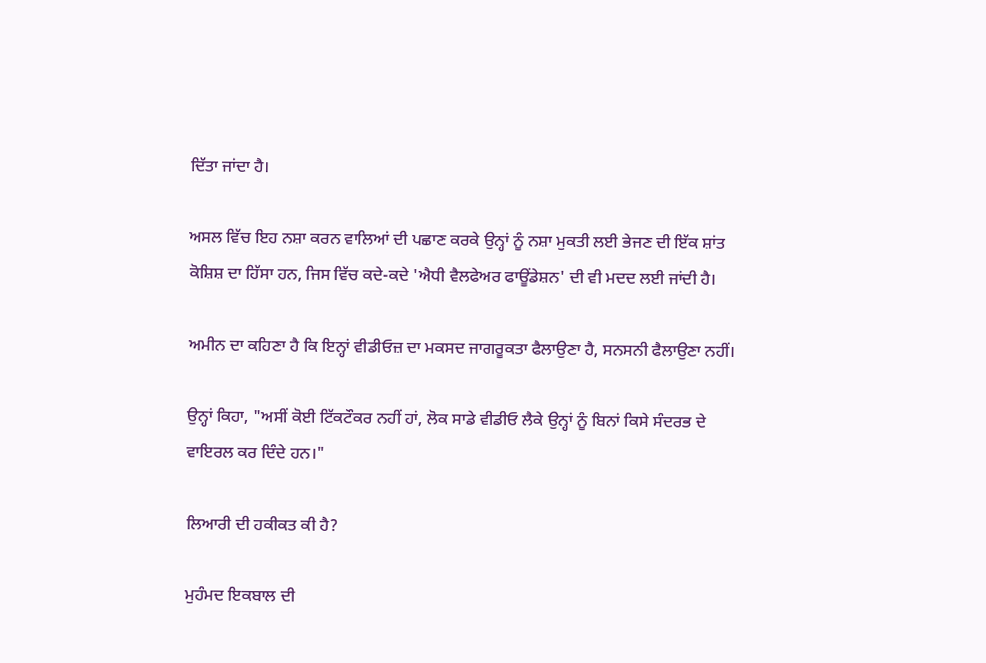ਦਿੱਤਾ ਜਾਂਦਾ ਹੈ।

ਅਸਲ ਵਿੱਚ ਇਹ ਨਸ਼ਾ ਕਰਨ ਵਾਲਿਆਂ ਦੀ ਪਛਾਣ ਕਰਕੇ ਉਨ੍ਹਾਂ ਨੂੰ ਨਸ਼ਾ ਮੁਕਤੀ ਲਈ ਭੇਜਣ ਦੀ ਇੱਕ ਸ਼ਾਂਤ ਕੋਸ਼ਿਸ਼ ਦਾ ਹਿੱਸਾ ਹਨ, ਜਿਸ ਵਿੱਚ ਕਦੇ-ਕਦੇ 'ਐਧੀ ਵੈਲਫੇਅਰ ਫਾਊਂਡੇਸ਼ਨ' ਦੀ ਵੀ ਮਦਦ ਲਈ ਜਾਂਦੀ ਹੈ।

ਅਮੀਨ ਦਾ ਕਹਿਣਾ ਹੈ ਕਿ ਇਨ੍ਹਾਂ ਵੀਡੀਓਜ਼ ਦਾ ਮਕਸਦ ਜਾਗਰੂਕਤਾ ਫੈਲਾਉਣਾ ਹੈ, ਸਨਸਨੀ ਫੈਲਾਉਣਾ ਨਹੀਂ।

ਉਨ੍ਹਾਂ ਕਿਹਾ, "ਅਸੀਂ ਕੋਈ ਟਿੱਕਟੌਕਰ ਨਹੀਂ ਹਾਂ, ਲੋਕ ਸਾਡੇ ਵੀਡੀਓ ਲੈਕੇ ਉਨ੍ਹਾਂ ਨੂੰ ਬਿਨਾਂ ਕਿਸੇ ਸੰਦਰਭ ਦੇ ਵਾਇਰਲ ਕਰ ਦਿੰਦੇ ਹਨ।"

ਲਿਆਰੀ ਦੀ ਹਕੀਕਤ ਕੀ ਹੈ?

ਮੁਹੰਮਦ ਇਕਬਾਲ ਦੀ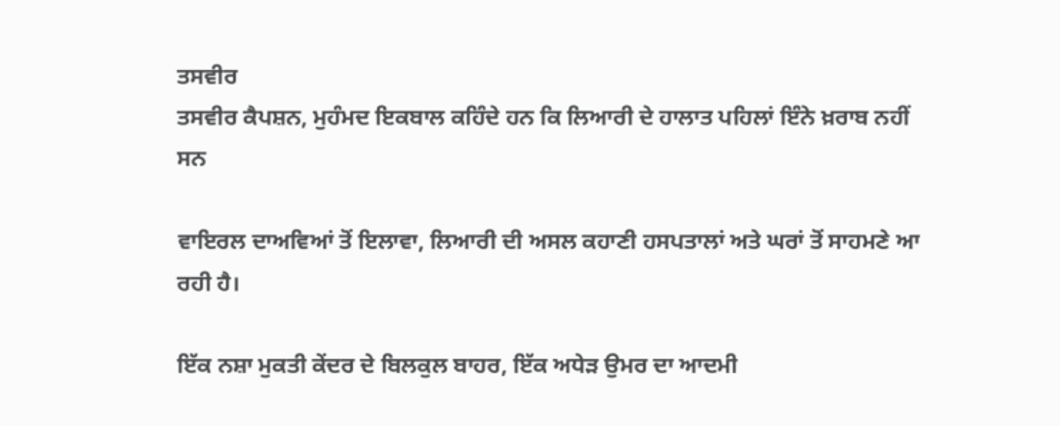ਤਸਵੀਰ
ਤਸਵੀਰ ਕੈਪਸ਼ਨ, ਮੁਹੰਮਦ ਇਕਬਾਲ ਕਹਿੰਦੇ ਹਨ ਕਿ ਲਿਆਰੀ ਦੇ ਹਾਲਾਤ ਪਹਿਲਾਂ ਇੰਨੇ ਖ਼ਰਾਬ ਨਹੀਂ ਸਨ

ਵਾਇਰਲ ਦਾਅਵਿਆਂ ਤੋਂ ਇਲਾਵਾ, ਲਿਆਰੀ ਦੀ ਅਸਲ ਕਹਾਣੀ ਹਸਪਤਾਲਾਂ ਅਤੇ ਘਰਾਂ ਤੋਂ ਸਾਹਮਣੇ ਆ ਰਹੀ ਹੈ।

ਇੱਕ ਨਸ਼ਾ ਮੁਕਤੀ ਕੇਂਦਰ ਦੇ ਬਿਲਕੁਲ ਬਾਹਰ, ਇੱਕ ਅਧੇੜ ਉਮਰ ਦਾ ਆਦਮੀ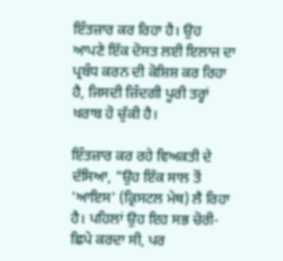ਇੰਤਜ਼ਾਰ ਕਰ ਰਿਹਾ ਹੈ। ਉਹ ਆਪਣੇ ਇੱਕ ਦੋਸਤ ਲਈ ਇਲਾਜ ਦਾ ਪ੍ਰਬੰਧ ਕਰਨ ਦੀ ਕੋਸ਼ਿਸ਼ ਕਰ ਰਿਹਾ ਹੈ, ਜਿਸਦੀ ਜ਼ਿੰਦਗੀ ਪੂਰੀ ਤਰ੍ਹਾਂ ਖਰਾਬ ਹੋ ਚੁੱਕੀ ਹੈ।

ਇੰਤਜ਼ਾਰ ਕਰ ਰਹੇ ਵਿਅਕਤੀ ਦੇ ਦੱਸਿਆ, "ਉਹ ਇੱਕ ਸਾਲ ਤੋਂ 'ਆਇਸ' (ਕ੍ਰਿਸਟਲ ਮੇਥ) ਲੈ ਰਿਹਾ ਹੈ। ਪਹਿਲਾਂ ਉਹ ਇਹ ਸਭ ਚੋਰੀ-ਛਿਪੇ ਕਰਦਾ ਸੀ, ਪਰ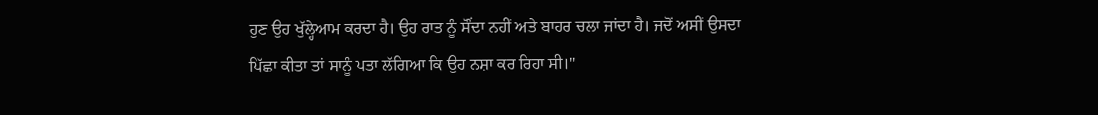ਹੁਣ ਉਹ ਖੁੱਲ੍ਹੇਆਮ ਕਰਦਾ ਹੈ। ਉਹ ਰਾਤ ਨੂੰ ਸੌਂਦਾ ਨਹੀਂ ਅਤੇ ਬਾਹਰ ਚਲਾ ਜਾਂਦਾ ਹੈ। ਜਦੋਂ ਅਸੀਂ ਉਸਦਾ ਪਿੱਛਾ ਕੀਤਾ ਤਾਂ ਸਾਨੂੰ ਪਤਾ ਲੱਗਿਆ ਕਿ ਉਹ ਨਸ਼ਾ ਕਰ ਰਿਹਾ ਸੀ।"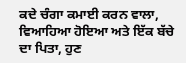ਕਦੇ ਚੰਗਾ ਕਮਾਈ ਕਰਨ ਵਾਲਾ, ਵਿਆਹਿਆ ਹੋਇਆ ਅਤੇ ਇੱਕ ਬੱਚੇ ਦਾ ਪਿਤਾ, ਹੁਣ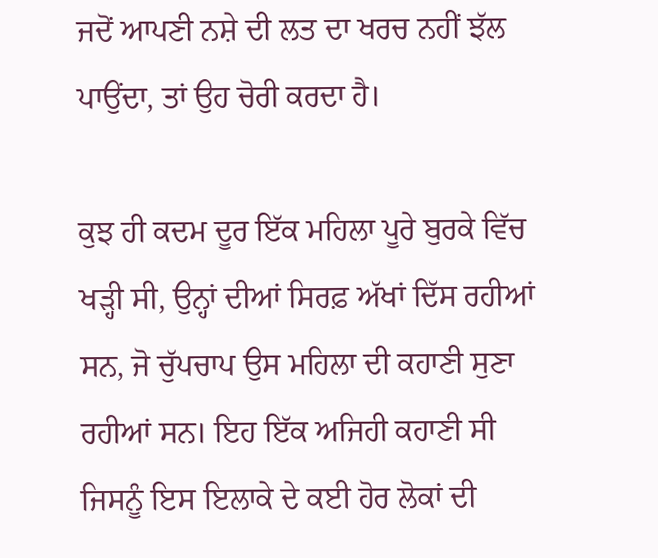ਜਦੋਂ ਆਪਣੀ ਨਸ਼ੇ ਦੀ ਲਤ ਦਾ ਖਰਚ ਨਹੀਂ ਝੱਲ ਪਾਉਂਦਾ, ਤਾਂ ਉਹ ਚੋਰੀ ਕਰਦਾ ਹੈ।

ਕੁਝ ਹੀ ਕਦਮ ਦੂਰ ਇੱਕ ਮਹਿਲਾ ਪੂਰੇ ਬੁਰਕੇ ਵਿੱਚ ਖੜ੍ਹੀ ਸੀ, ਉਨ੍ਹਾਂ ਦੀਆਂ ਸਿਰਫ਼ ਅੱਖਾਂ ਦਿੱਸ ਰਹੀਆਂ ਸਨ, ਜੋ ਚੁੱਪਚਾਪ ਉਸ ਮਹਿਲਾ ਦੀ ਕਹਾਣੀ ਸੁਣਾ ਰਹੀਆਂ ਸਨ। ਇਹ ਇੱਕ ਅਜਿਹੀ ਕਹਾਣੀ ਸੀ ਜਿਸਨੂੰ ਇਸ ਇਲਾਕੇ ਦੇ ਕਈ ਹੋਰ ਲੋਕਾਂ ਦੀ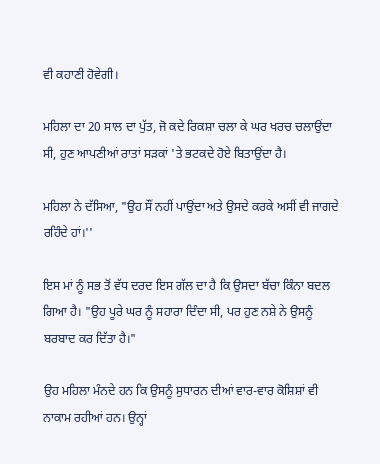ਵੀ ਕਹਾਣੀ ਹੋਵੇਗੀ।

ਮਹਿਲਾ ਦਾ 20 ਸਾਲ ਦਾ ਪੁੱਤ, ਜੋ ਕਦੇ ਰਿਕਸ਼ਾ ਚਲਾ ਕੇ ਘਰ ਖਰਚ ਚਲਾਉਂਦਾ ਸੀ, ਹੁਣ ਆਪਣੀਆਂ ਰਾਤਾਂ ਸੜਕਾਂ 'ਤੇ ਭਟਕਦੇ ਹੋਏ ਬਿਤਾਉਂਦਾ ਹੈ।

ਮਹਿਲਾ ਨੇ ਦੱਸਿਆ, "ਉਹ ਸੌਂ ਨਹੀਂ ਪਾਉਂਦਾ ਅਤੇ ਉਸਦੇ ਕਰਕੇ ਅਸੀਂ ਵੀ ਜਾਗਦੇ ਰਹਿੰਦੇ ਹਾਂ।''

ਇਸ ਮਾਂ ਨੂੰ ਸਭ ਤੋਂ ਵੱਧ ਦਰਦ ਇਸ ਗੱਲ ਦਾ ਹੈ ਕਿ ਉਸਦਾ ਬੱਚਾ ਕਿੰਨਾ ਬਦਲ ਗਿਆ ਹੈ। "ਉਹ ਪੂਰੇ ਘਰ ਨੂੰ ਸਹਾਰਾ ਦਿੰਦਾ ਸੀ, ਪਰ ਹੁਣ ਨਸ਼ੇ ਨੇ ਉਸਨੂੰ ਬਰਬਾਦ ਕਰ ਦਿੱਤਾ ਹੈ।"

ਉਹ ਮਹਿਲਾ ਮੰਨਦੇ ਹਨ ਕਿ ਉਸਨੂੰ ਸੁਧਾਰਨ ਦੀਆਂ ਵਾਰ-ਵਾਰ ਕੋਸ਼ਿਸ਼ਾਂ ਵੀ ਨਾਕਾਮ ਰਹੀਆਂ ਹਨ। ਉਨ੍ਹਾਂ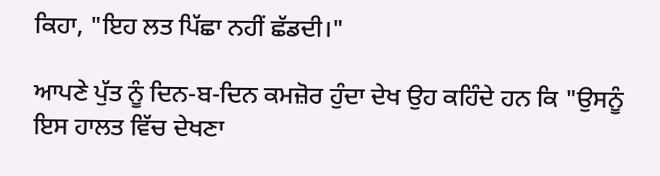ਕਿਹਾ, "ਇਹ ਲਤ ਪਿੱਛਾ ਨਹੀਂ ਛੱਡਦੀ।"

ਆਪਣੇ ਪੁੱਤ ਨੂੰ ਦਿਨ-ਬ-ਦਿਨ ਕਮਜ਼ੋਰ ਹੁੰਦਾ ਦੇਖ ਉਹ ਕਹਿੰਦੇ ਹਨ ਕਿ "ਉਸਨੂੰ ਇਸ ਹਾਲਤ ਵਿੱਚ ਦੇਖਣਾ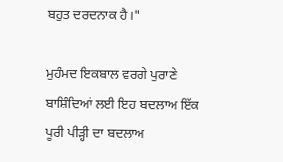ਬਹੁਤ ਦਰਦਨਾਕ ਹੈ।"

ਮੁਹੰਮਦ ਇਕਬਾਲ ਵਰਗੇ ਪੁਰਾਣੇ ਬਾਸ਼ਿੰਦਿਆਂ ਲਈ ਇਹ ਬਦਲਾਅ ਇੱਕ ਪੂਰੀ ਪੀੜ੍ਹੀ ਦਾ ਬਦਲਾਅ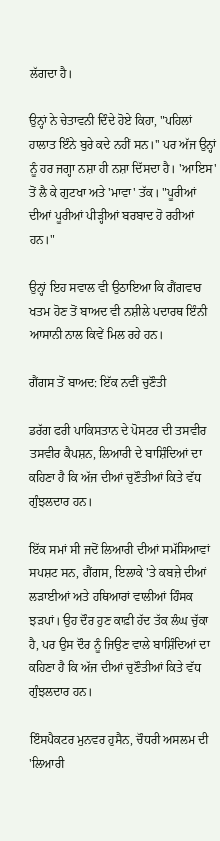ਲੱਗਦਾ ਹੈ।

ਉਨ੍ਹਾਂ ਨੇ ਚੇਤਾਵਨੀ ਦਿੰਦੇ ਹੋਏ ਕਿਹਾ, "ਪਹਿਲਾਂ ਹਾਲਾਤ ਇੰਨੇ ਬੁਰੇ ਕਦੇ ਨਹੀਂ ਸਨ।'' ਪਰ ਅੱਜ ਉਨ੍ਹਾਂ ਨੂੰ ਹਰ ਜਗ੍ਹਾ ਨਸ਼ਾ ਹੀ ਨਸ਼ਾ ਦਿੱਸਦਾ ਹੈ। 'ਆਇਸ' ਤੋਂ ਲੈ ਕੇ ਗੁਟਖਾ ਅਤੇ 'ਮਾਵਾ' ਤੱਕ। "ਪੂਰੀਆਂ ਦੀਆਂ ਪੂਰੀਆਂ ਪੀੜ੍ਹੀਆਂ ਬਰਬਾਦ ਹੋ ਰਹੀਆਂ ਹਨ।"

ਉਨ੍ਹਾਂ ਇਹ ਸਵਾਲ ਵੀ ਉਠਾਇਆ ਕਿ ਗੈਂਗਵਾਰ ਖਤਮ ਹੋਣ ਤੋਂ ਬਾਅਦ ਵੀ ਨਸ਼ੀਲੇ ਪਦਾਰਥ ਇੰਨੀ ਆਸਾਨੀ ਨਾਲ ਕਿਵੇਂ ਮਿਲ ਰਹੇ ਹਨ।

ਗੈਂਗਸ ਤੋਂ ਬਾਅਦ: ਇੱਕ ਨਵੀਂ ਚੁਣੌਤੀ

ਡਰੱਗ ਫਰੀ ਪਾਕਿਸਤਾਨ ਦੇ ਪੋਸਟਰ ਦੀ ਤਸਵੀਰ
ਤਸਵੀਰ ਕੈਪਸ਼ਨ, ਲਿਆਰੀ ਦੇ ਬਾਸ਼ਿੰਦਿਆਂ ਦਾ ਕਹਿਣਾ ਹੈ ਕਿ ਅੱਜ ਦੀਆਂ ਚੁਣੌਤੀਆਂ ਕਿਤੇ ਵੱਧ ਗੁੰਝਲਦਾਰ ਹਨ।

ਇੱਕ ਸਮਾਂ ਸੀ ਜਦੋਂ ਲਿਆਰੀ ਦੀਆਂ ਸਮੱਸਿਆਵਾਂ ਸਪਸ਼ਟ ਸਨ, ਗੈਂਗਸ, ਇਲਾਕੇ 'ਤੇ ਕਬਜ਼ੇ ਦੀਆਂ ਲੜਾਈਆਂ ਅਤੇ ਹਥਿਆਰਾਂ ਵਾਲੀਆਂ ਹਿੰਸਕ ਝੜਪਾਂ। ਉਹ ਦੌਰ ਹੁਣ ਕਾਫ਼ੀ ਹੱਦ ਤੱਕ ਲੰਘ ਚੁੱਕਾ ਹੈ, ਪਰ ਉਸ ਦੌਰ ਨੂੰ ਜਿਉਣ ਵਾਲੇ ਬਾਸ਼ਿੰਦਿਆਂ ਦਾ ਕਹਿਣਾ ਹੈ ਕਿ ਅੱਜ ਦੀਆਂ ਚੁਣੌਤੀਆਂ ਕਿਤੇ ਵੱਧ ਗੁੰਝਲਦਾਰ ਹਨ।

ਇੰਸਪੈਕਟਰ ਮੁਨਵਰ ਹੁਸੈਨ, ਚੌਧਰੀ ਅਸਲਮ ਦੀ 'ਲਿਆਰੀ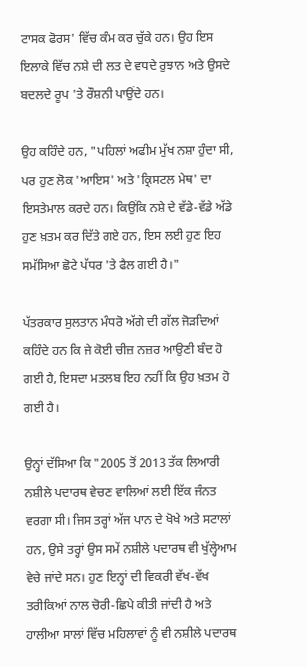ਟਾਸਕ ਫੋਰਸ' ਵਿੱਚ ਕੰਮ ਕਰ ਚੁੱਕੇ ਹਨ। ਉਹ ਇਸ ਇਲਾਕੇ ਵਿੱਚ ਨਸ਼ੇ ਦੀ ਲਤ ਦੇ ਵਧਦੇ ਰੁਝਾਨ ਅਤੇ ਉਸਦੇ ਬਦਲਦੇ ਰੂਪ 'ਤੇ ਰੌਸ਼ਨੀ ਪਾਉਂਦੇ ਹਨ।

ਉਹ ਕਹਿੰਦੇ ਹਨ, "ਪਹਿਲਾਂ ਅਫੀਮ ਮੁੱਖ ਨਸ਼ਾ ਹੁੰਦਾ ਸੀ, ਪਰ ਹੁਣ ਲੋਕ 'ਆਇਸ' ਅਤੇ 'ਕ੍ਰਿਸਟਲ ਮੇਥ' ਦਾ ਇਸਤੇਮਾਲ ਕਰਦੇ ਹਨ। ਕਿਉਂਕਿ ਨਸ਼ੇ ਦੇ ਵੱਡੇ-ਵੱਡੇ ਅੱਡੇ ਹੁਣ ਖ਼ਤਮ ਕਰ ਦਿੱਤੇ ਗਏ ਹਨ, ਇਸ ਲਈ ਹੁਣ ਇਹ ਸਮੱਸਿਆ ਛੋਟੇ ਪੱਧਰ 'ਤੇ ਫੈਲ ਗਈ ਹੈ।"

ਪੱਤਰਕਾਰ ਸੁਲਤਾਨ ਮੰਧਰੋ ਅੱਗੇ ਦੀ ਗੱਲ ਜੋੜਦਿਆਂ ਕਹਿੰਦੇ ਹਨ ਕਿ ਜੇ ਕੋਈ ਚੀਜ਼ ਨਜ਼ਰ ਆਉਣੀ ਬੰਦ ਹੋ ਗਈ ਹੈ, ਇਸਦਾ ਮਤਲਬ ਇਹ ਨਹੀਂ ਕਿ ਉਹ ਖ਼ਤਮ ਹੋ ਗਈ ਹੈ।

ਉਨ੍ਹਾਂ ਦੱਸਿਆ ਕਿ "2005 ਤੋਂ 2013 ਤੱਕ ਲਿਆਰੀ ਨਸ਼ੀਲੇ ਪਦਾਰਥ ਵੇਚਣ ਵਾਲਿਆਂ ਲਈ ਇੱਕ ਜੰਨਤ ਵਰਗਾ ਸੀ। ਜਿਸ ਤਰ੍ਹਾਂ ਅੱਜ ਪਾਨ ਦੇ ਖੋਖੇ ਅਤੇ ਸਟਾਲਾਂ ਹਨ, ਉਸੇ ਤਰ੍ਹਾਂ ਉਸ ਸਮੇਂ ਨਸ਼ੀਲੇ ਪਦਾਰਥ ਵੀ ਖੁੱਲ੍ਹੇਆਮ ਵੇਚੇ ਜਾਂਦੇ ਸਨ। ਹੁਣ ਇਨ੍ਹਾਂ ਦੀ ਵਿਕਰੀ ਵੱਖ-ਵੱਖ ਤਰੀਕਿਆਂ ਨਾਲ ਚੋਰੀ-ਛਿਪੇ ਕੀਤੀ ਜਾਂਦੀ ਹੈ ਅਤੇ ਹਾਲੀਆ ਸਾਲਾਂ ਵਿੱਚ ਮਹਿਲਾਵਾਂ ਨੂੰ ਵੀ ਨਸ਼ੀਲੇ ਪਦਾਰਥ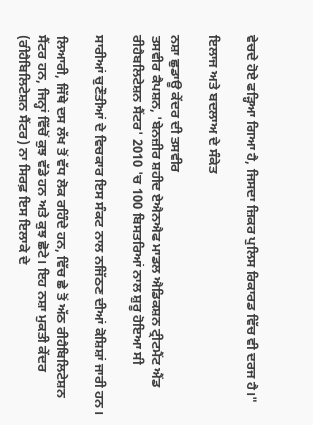ਵੇਚਦੇ ਹੋਏ ਫੜ੍ਹਿਆ ਗਿਆ ਹੈ, ਜਿਸਦਾ ਜ਼ਿਕਰ ਪੁਲਿਸ ਰਿਕਾਰਡ ਵਿੱਚ ਵੀ ਦਰਜ ਹੈ।"

ਇਲਾਜ ਅਤੇ ਬਦਲਾਅ ਦੇ ਸੰਕੇਤ

ਨਸ਼ਾ ਛੁਡਾਊ ਕੇਂਦਰ ਦੀ ਤਸਵੀਰ
ਤਸਵੀਰ ਕੈਪਸ਼ਨ, 'ਬੇਨਜ਼ੀਰ ਸ਼ਹੀਦ ਏਐਨਐਫ ਮਾਡਲ ਐਡਿਕਸ਼ਨ ਟ੍ਰੀਟਮੈਂਟ ਐਂਡ ਰੀਹੈਬਲਿਟੇਸ਼ਨ ਸੈਂਟਰ' 2010 'ਚ 100 ਬਿਸਤਰਿਆਂ ਨਾਲ ਸ਼ੁਰੂ ਹੋਇਆ ਸੀ

ਸਾਰੀਆਂ ਚੁਣੌਤੀਆਂ ਦੇ ਵਿਚਕਾਰ ਇਸ ਸੰਕਟ ਨਾਲ ਨਜਿੱਠਣ ਦੀਆਂ ਕੋਸ਼ਿਸ਼ਾਂ ਜਾਰੀ ਹਨ।

ਲਿਆਰੀ, ਜਿੱਥੇ ਦਸ ਲੱਖ ਤੋਂ ਵੱਧ ਲੋਕ ਰਹਿੰਦੇ ਹਨ, ਵਿੱਚ ਛੇ ਤੋਂ ਅੱਠ ਰੀਹੈਬਿਲਿਟੇਸ਼ਨ ਸੈਂਟਰ ਹਨ, ਜਿਨ੍ਹਾਂ ਵਿੱਚੋਂ ਕੁਝ ਵੱਡੇ ਹਨ ਅਤੇ ਕੁਝ ਛੋਟੇ। ਇਹ ਨਸ਼ਾ ਮੁਕਤੀ ਕੇਂਦਰ (ਰੀਹੈਬਿਲਿਟੇਸ਼ਨ ਸੈਂਟਰ) ਨਾ ਸਿਰਫ਼ ਇਸ ਇਲਾਕੇ ਦੇ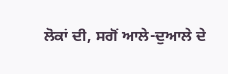ਲੋਕਾਂ ਦੀ, ਸਗੋਂ ਆਲੇ-ਦੁਆਲੇ ਦੇ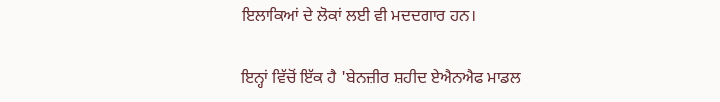ਇਲਾਕਿਆਂ ਦੇ ਲੋਕਾਂ ਲਈ ਵੀ ਮਦਦਗਾਰ ਹਨ।

ਇਨ੍ਹਾਂ ਵਿੱਚੋਂ ਇੱਕ ਹੈ 'ਬੇਨਜ਼ੀਰ ਸ਼ਹੀਦ ਏਐਨਐਫ ਮਾਡਲ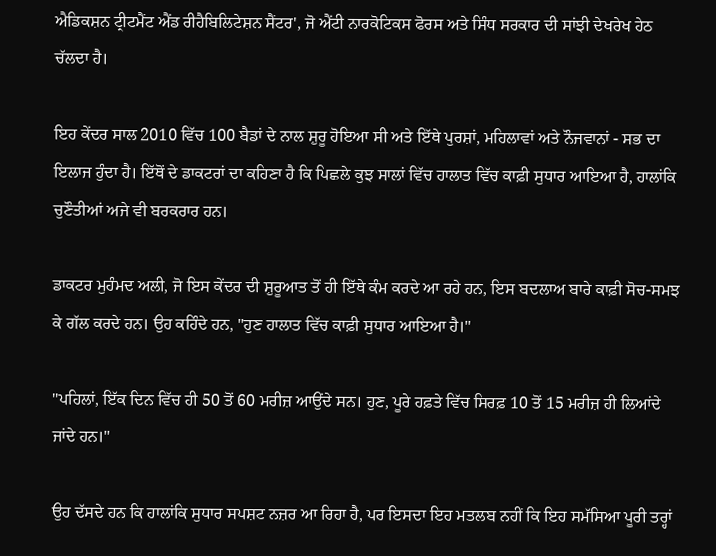ਐਡਿਕਸ਼ਨ ਟ੍ਰੀਟਮੈਂਟ ਐਂਡ ਰੀਹੈਬਿਲਿਟੇਸ਼ਨ ਸੈਂਟਰ', ਜੋ ਐਂਟੀ ਨਾਰਕੋਟਿਕਸ ਫੋਰਸ ਅਤੇ ਸਿੰਧ ਸਰਕਾਰ ਦੀ ਸਾਂਝੀ ਦੇਖਰੇਖ ਹੇਠ ਚੱਲਦਾ ਹੈ।

ਇਹ ਕੇਂਦਰ ਸਾਲ 2010 ਵਿੱਚ 100 ਬੈਡਾਂ ਦੇ ਨਾਲ ਸ਼ੁਰੂ ਹੋਇਆ ਸੀ ਅਤੇ ਇੱਥੇ ਪੁਰਸ਼ਾਂ, ਮਹਿਲਾਵਾਂ ਅਤੇ ਨੌਜਵਾਨਾਂ - ਸਭ ਦਾ ਇਲਾਜ ਹੁੰਦਾ ਹੈ। ਇੱਥੋਂ ਦੇ ਡਾਕਟਰਾਂ ਦਾ ਕਹਿਣਾ ਹੈ ਕਿ ਪਿਛਲੇ ਕੁਝ ਸਾਲਾਂ ਵਿੱਚ ਹਾਲਾਤ ਵਿੱਚ ਕਾਫ਼ੀ ਸੁਧਾਰ ਆਇਆ ਹੈ, ਹਾਲਾਂਕਿ ਚੁਣੌਤੀਆਂ ਅਜੇ ਵੀ ਬਰਕਰਾਰ ਹਨ।

ਡਾਕਟਰ ਮੁਹੰਮਦ ਅਲੀ, ਜੋ ਇਸ ਕੇਂਦਰ ਦੀ ਸ਼ੁਰੂਆਤ ਤੋਂ ਹੀ ਇੱਥੇ ਕੰਮ ਕਰਦੇ ਆ ਰਹੇ ਹਨ, ਇਸ ਬਦਲਾਅ ਬਾਰੇ ਕਾਫ਼ੀ ਸੋਚ-ਸਮਝ ਕੇ ਗੱਲ ਕਰਦੇ ਹਨ। ਉਹ ਕਹਿੰਦੇ ਹਨ, "ਹੁਣ ਹਾਲਾਤ ਵਿੱਚ ਕਾਫ਼ੀ ਸੁਧਾਰ ਆਇਆ ਹੈ।''

''ਪਹਿਲਾਂ, ਇੱਕ ਦਿਨ ਵਿੱਚ ਹੀ 50 ਤੋਂ 60 ਮਰੀਜ਼ ਆਉਂਦੇ ਸਨ। ਹੁਣ, ਪੂਰੇ ਹਫ਼ਤੇ ਵਿੱਚ ਸਿਰਫ਼ 10 ਤੋਂ 15 ਮਰੀਜ਼ ਹੀ ਲਿਆਂਦੇ ਜਾਂਦੇ ਹਨ।"

ਉਹ ਦੱਸਦੇ ਹਨ ਕਿ ਹਾਲਾਂਕਿ ਸੁਧਾਰ ਸਪਸ਼ਟ ਨਜ਼ਰ ਆ ਰਿਹਾ ਹੈ, ਪਰ ਇਸਦਾ ਇਹ ਮਤਲਬ ਨਹੀਂ ਕਿ ਇਹ ਸਮੱਸਿਆ ਪੂਰੀ ਤਰ੍ਹਾਂ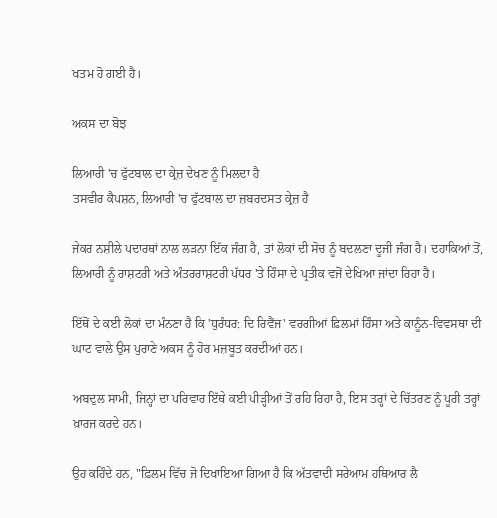ਖਤਮ ਹੋ ਗਈ ਹੈ।

ਅਕਸ ਦਾ ਬੋਝ

ਲਿਆਰੀ 'ਚ ਫੁੱਟਬਾਲ ਦਾ ਕ੍ਰੇਜ਼ ਦੇਖਣ ਨੂੰ ਮਿਲਦਾ ਹੈ
ਤਸਵੀਰ ਕੈਪਸ਼ਨ, ਲਿਆਰੀ 'ਚ ਫੁੱਟਬਾਲ ਦਾ ਜ਼ਬਰਦਸਤ ਕ੍ਰੇਜ਼ ਹੈ

ਜੇਕਰ ਨਸ਼ੀਲੇ ਪਦਾਰਥਾਂ ਨਾਲ ਲੜਨਾ ਇੱਕ ਜੰਗ ਹੈ, ਤਾਂ ਲੋਕਾਂ ਦੀ ਸੋਚ ਨੂੰ ਬਦਲਣਾ ਦੂਜੀ ਜੰਗ ਹੈ। ਦਹਾਕਿਆਂ ਤੋਂ, ਲਿਆਰੀ ਨੂੰ ਰਾਸ਼ਟਰੀ ਅਤੇ ਅੰਤਰਰਾਸ਼ਟਰੀ ਪੱਧਰ 'ਤੇ ਹਿੰਸਾ ਦੇ ਪ੍ਰਤੀਕ ਵਜੋਂ ਦੇਖਿਆ ਜਾਂਦਾ ਰਿਹਾ ਹੈ।

ਇੱਥੋਂ ਦੇ ਕਈ ਲੋਕਾਂ ਦਾ ਮੰਨਣਾ ਹੈ ਕਿ 'ਧੁਰੰਧਰ: ਦਿ ਰਿਵੈਂਜ' ਵਰਗੀਆਂ ਫ਼ਿਲਮਾਂ ਹਿੰਸਾ ਅਤੇ ਕਾਨੂੰਨ-ਵਿਵਸਥਾ ਦੀ ਘਾਟ ਵਾਲੇ ਉਸ ਪੁਰਾਣੇ ਅਕਸ ਨੂੰ ਹੋਰ ਮਜ਼ਬੂਤ ਕਰਦੀਆਂ ਹਨ।

ਅਬਦੁਲ ਸਾਮੀ, ਜਿਨ੍ਹਾਂ ਦਾ ਪਰਿਵਾਰ ਇੱਥੇ ਕਈ ਪੀੜ੍ਹੀਆਂ ਤੋਂ ਰਹਿ ਰਿਹਾ ਹੈ, ਇਸ ਤਰ੍ਹਾਂ ਦੇ ਚਿੱਤਰਣ ਨੂੰ ਪੂਰੀ ਤਰ੍ਹਾਂ ਖ਼ਾਰਜ ਕਰਦੇ ਹਨ।

ਉਹ ਕਹਿੰਦੇ ਹਨ, "ਫ਼ਿਲਮ ਵਿੱਚ ਜੋ ਦਿਖਾਇਆ ਗਿਆ ਹੈ ਕਿ ਅੱਤਵਾਦੀ ਸਰੇਆਮ ਹਥਿਆਰ ਲੈ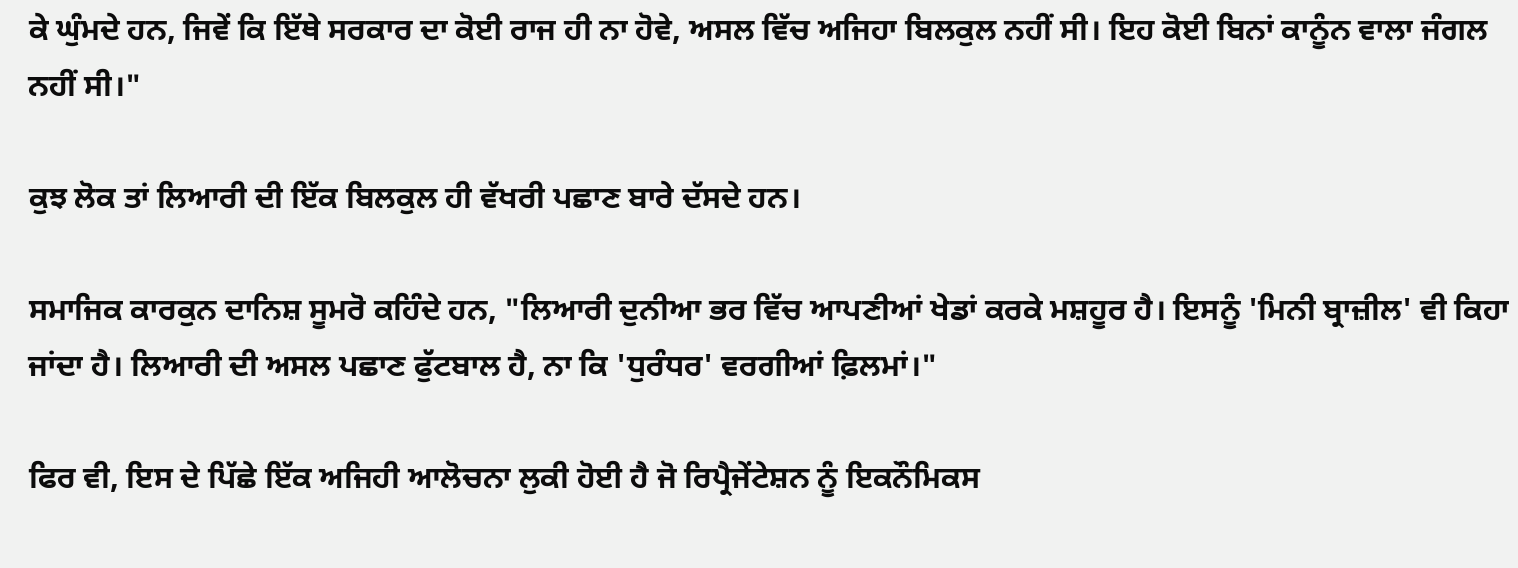ਕੇ ਘੁੰਮਦੇ ਹਨ, ਜਿਵੇਂ ਕਿ ਇੱਥੇ ਸਰਕਾਰ ਦਾ ਕੋਈ ਰਾਜ ਹੀ ਨਾ ਹੋਵੇ, ਅਸਲ ਵਿੱਚ ਅਜਿਹਾ ਬਿਲਕੁਲ ਨਹੀਂ ਸੀ। ਇਹ ਕੋਈ ਬਿਨਾਂ ਕਾਨੂੰਨ ਵਾਲਾ ਜੰਗਲ ਨਹੀਂ ਸੀ।"

ਕੁਝ ਲੋਕ ਤਾਂ ਲਿਆਰੀ ਦੀ ਇੱਕ ਬਿਲਕੁਲ ਹੀ ਵੱਖਰੀ ਪਛਾਣ ਬਾਰੇ ਦੱਸਦੇ ਹਨ।

ਸਮਾਜਿਕ ਕਾਰਕੁਨ ਦਾਨਿਸ਼ ਸੂਮਰੋ ਕਹਿੰਦੇ ਹਨ, "ਲਿਆਰੀ ਦੁਨੀਆ ਭਰ ਵਿੱਚ ਆਪਣੀਆਂ ਖੇਡਾਂ ਕਰਕੇ ਮਸ਼ਹੂਰ ਹੈ। ਇਸਨੂੰ 'ਮਿਨੀ ਬ੍ਰਾਜ਼ੀਲ' ਵੀ ਕਿਹਾ ਜਾਂਦਾ ਹੈ। ਲਿਆਰੀ ਦੀ ਅਸਲ ਪਛਾਣ ਫੁੱਟਬਾਲ ਹੈ, ਨਾ ਕਿ 'ਧੁਰੰਧਰ' ਵਰਗੀਆਂ ਫ਼ਿਲਮਾਂ।"

ਫਿਰ ਵੀ, ਇਸ ਦੇ ਪਿੱਛੇ ਇੱਕ ਅਜਿਹੀ ਆਲੋਚਨਾ ਲੁਕੀ ਹੋਈ ਹੈ ਜੋ ਰਿਪ੍ਰੈਜੇਂਟੇਸ਼ਨ ਨੂੰ ਇਕਨੌਮਿਕਸ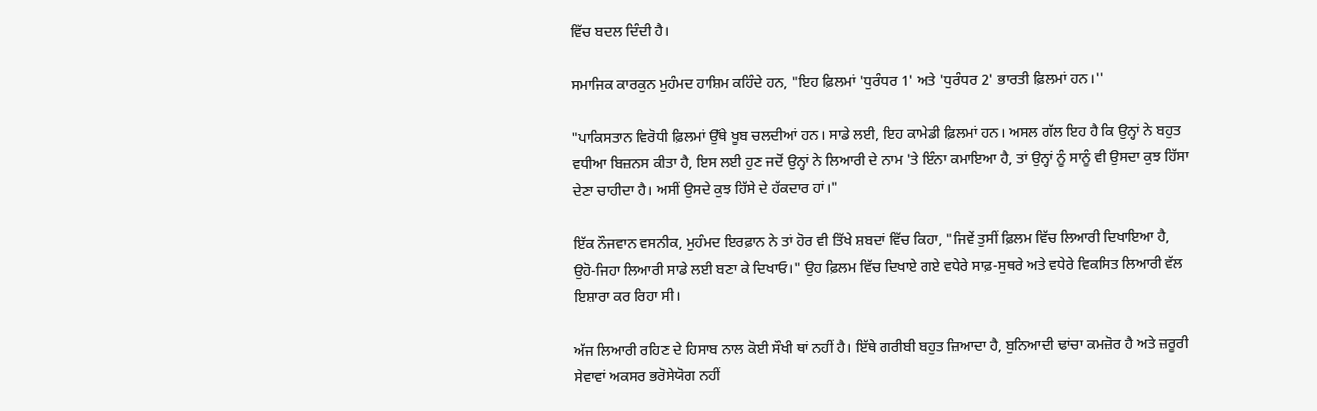ਵਿੱਚ ਬਦਲ ਦਿੰਦੀ ਹੈ।

ਸਮਾਜਿਕ ਕਾਰਕੁਨ ਮੁਹੰਮਦ ਹਾਸ਼ਿਮ ਕਹਿੰਦੇ ਹਨ, "ਇਹ ਫ਼ਿਲਮਾਂ 'ਧੁਰੰਧਰ 1' ਅਤੇ 'ਧੁਰੰਧਰ 2' ਭਾਰਤੀ ਫ਼ਿਲਮਾਂ ਹਨ।''

"ਪਾਕਿਸਤਾਨ ਵਿਰੋਧੀ ਫ਼ਿਲਮਾਂ ਉੱਥੇ ਖੂਬ ਚਲਦੀਆਂ ਹਨ। ਸਾਡੇ ਲਈ, ਇਹ ਕਾਮੇਡੀ ਫ਼ਿਲਮਾਂ ਹਨ। ਅਸਲ ਗੱਲ ਇਹ ਹੈ ਕਿ ਉਨ੍ਹਾਂ ਨੇ ਬਹੁਤ ਵਧੀਆ ਬਿਜ਼ਨਸ ਕੀਤਾ ਹੈ, ਇਸ ਲਈ ਹੁਣ ਜਦੋਂ ਉਨ੍ਹਾਂ ਨੇ ਲਿਆਰੀ ਦੇ ਨਾਮ 'ਤੇ ਇੰਨਾ ਕਮਾਇਆ ਹੈ, ਤਾਂ ਉਨ੍ਹਾਂ ਨੂੰ ਸਾਨੂੰ ਵੀ ਉਸਦਾ ਕੁਝ ਹਿੱਸਾ ਦੇਣਾ ਚਾਹੀਦਾ ਹੈ। ਅਸੀਂ ਉਸਦੇ ਕੁਝ ਹਿੱਸੇ ਦੇ ਹੱਕਦਾਰ ਹਾਂ।"

ਇੱਕ ਨੌਜਵਾਨ ਵਸਨੀਕ, ਮੁਹੰਮਦ ਇਰਫ਼ਾਨ ਨੇ ਤਾਂ ਹੋਰ ਵੀ ਤਿੱਖੇ ਸ਼ਬਦਾਂ ਵਿੱਚ ਕਿਹਾ, "ਜਿਵੇਂ ਤੁਸੀਂ ਫ਼ਿਲਮ ਵਿੱਚ ਲਿਆਰੀ ਦਿਖਾਇਆ ਹੈ, ਉਹੋ-ਜਿਹਾ ਲਿਆਰੀ ਸਾਡੇ ਲਈ ਬਣਾ ਕੇ ਦਿਖਾਓ।" ਉਹ ਫ਼ਿਲਮ ਵਿੱਚ ਦਿਖਾਏ ਗਏ ਵਧੇਰੇ ਸਾਫ਼-ਸੁਥਰੇ ਅਤੇ ਵਧੇਰੇ ਵਿਕਸਿਤ ਲਿਆਰੀ ਵੱਲ ਇਸ਼ਾਰਾ ਕਰ ਰਿਹਾ ਸੀ।

ਅੱਜ ਲਿਆਰੀ ਰਹਿਣ ਦੇ ਹਿਸਾਬ ਨਾਲ ਕੋਈ ਸੌਖੀ ਥਾਂ ਨਹੀਂ ਹੈ। ਇੱਥੇ ਗਰੀਬੀ ਬਹੁਤ ਜ਼ਿਆਦਾ ਹੈ, ਬੁਨਿਆਦੀ ਢਾਂਚਾ ਕਮਜ਼ੋਰ ਹੈ ਅਤੇ ਜ਼ਰੂਰੀ ਸੇਵਾਵਾਂ ਅਕਸਰ ਭਰੋਸੇਯੋਗ ਨਹੀਂ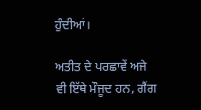ਹੁੰਦੀਆਂ।

ਅਤੀਤ ਦੇ ਪਰਛਾਵੇਂ ਅਜੇ ਵੀ ਇੱਥੇ ਮੌਜੂਦ ਹਨ, ਗੈਂਗ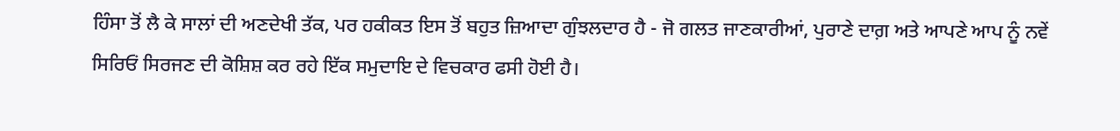ਹਿੰਸਾ ਤੋਂ ਲੈ ਕੇ ਸਾਲਾਂ ਦੀ ਅਣਦੇਖੀ ਤੱਕ, ਪਰ ਹਕੀਕਤ ਇਸ ਤੋਂ ਬਹੁਤ ਜ਼ਿਆਦਾ ਗੁੰਝਲਦਾਰ ਹੈ - ਜੋ ਗਲਤ ਜਾਣਕਾਰੀਆਂ, ਪੁਰਾਣੇ ਦਾਗ਼ ਅਤੇ ਆਪਣੇ ਆਪ ਨੂੰ ਨਵੇਂ ਸਿਰਿਓਂ ਸਿਰਜਣ ਦੀ ਕੋਸ਼ਿਸ਼ ਕਰ ਰਹੇ ਇੱਕ ਸਮੁਦਾਇ ਦੇ ਵਿਚਕਾਰ ਫਸੀ ਹੋਈ ਹੈ।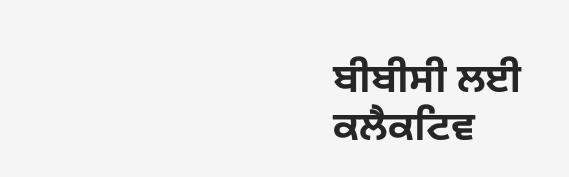ਬੀਬੀਸੀ ਲਈ ਕਲੈਕਟਿਵ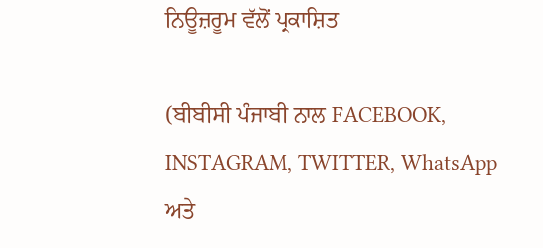ਨਿਊਜ਼ਰੂਮ ਵੱਲੋਂ ਪ੍ਰਕਾਸ਼ਿਤ

(ਬੀਬੀਸੀ ਪੰਜਾਬੀ ਨਾਲ FACEBOOK, INSTAGRAM, TWITTER, WhatsApp ਅਤੇ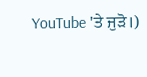YouTube 'ਤੇ ਜੁੜੋ।)